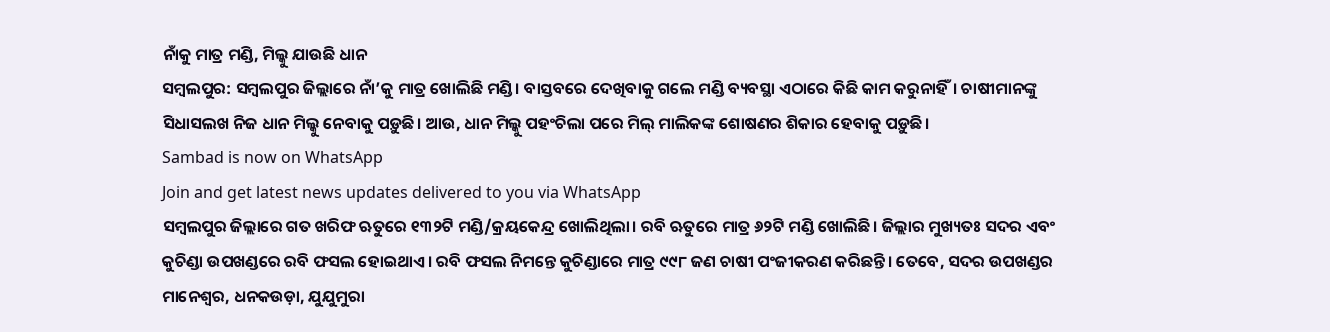ନାଁକୁ ମାତ୍ର ମଣ୍ଡି, ମିଲ୍କୁ ଯାଉଛି ଧାନ
ସମ୍ବଲପୁର: ସମ୍ବଲପୁର ଜିଲ୍ଲାରେ ନାଁ’କୁ ମାତ୍ର ଖୋଲିଛି ମଣ୍ଡି। ବାସ୍ତବରେ ଦେଖିବାକୁ ଗଲେ ମଣ୍ଡି ବ୍ୟବସ୍ଥା ଏଠାରେ କିଛି କାମ କରୁନାହିଁ। ଚାଷୀମାନଙ୍କୁ ସିଧାସଲଖ ନିଜ ଧାନ ମିଲ୍କୁ ନେବାକୁ ପଡ଼ୁଛି। ଆଉ, ଧାନ ମିଲ୍କୁ ପହଂଚିଲା ପରେ ମିଲ୍ ମାଲିକଙ୍କ ଶୋଷଣର ଶିକାର ହେବାକୁ ପଡ଼ୁଛି।
Sambad is now on WhatsApp
Join and get latest news updates delivered to you via WhatsApp
ସମ୍ବଲପୁର ଜିଲ୍ଲାରେ ଗତ ଖରିଫ ଋତୁରେ ୧୩୨ଟି ମଣ୍ଡି/କ୍ରୟକେନ୍ଦ୍ର ଖୋଲିଥିଲା। ରବି ଋତୁରେ ମାତ୍ର ୬୨ଟି ମଣ୍ଡି ଖୋଲିଛି। ଜିଲ୍ଲାର ମୁଖ୍ୟତଃ ସଦର ଏବଂ କୁଚିଣ୍ଡା ଉପଖଣ୍ଡରେ ରବି ଫସଲ ହୋଇଥାଏ। ରବି ଫସଲ ନିମନ୍ତେ କୁଚିଣ୍ଡାରେ ମାତ୍ର ୯୯୮ ଜଣ ଚାଷୀ ପଂଜୀକରଣ କରିଛନ୍ତି। ତେବେ, ସଦର ଉପଖଣ୍ଡର ମାନେଶ୍ବର, ଧନକଉଡ଼ା, ଯୁଯୁମୁରା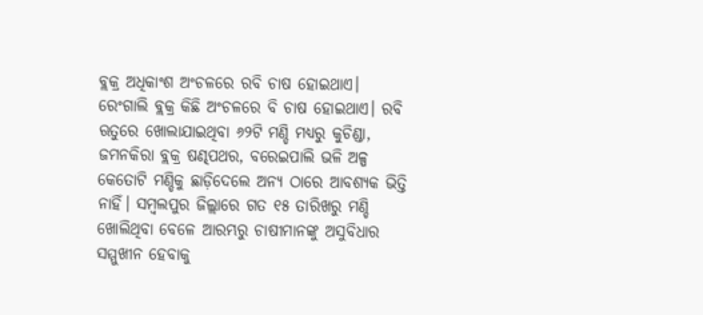ବ୍ଲକ୍ର ଅଧିକାଂଶ ଅଂଚଳରେ ରବି ଚାଷ ହୋଇଥାଏ। ରେଂଗାଲି ବ୍ଲକ୍ର କିଛି ଅଂଚଳରେ ବି ଚାଷ ହୋଇଥାଏ। ରବି ଋତୁରେ ଖୋଲାଯାଇଥିବା ୬୨ଟି ମଣ୍ଡି ମଧ୍ୟରୁ କୁଚିଣ୍ଡା, ଜମନକିରା ବ୍ଲକ୍ର ଷଣ୍ଢପଥର, ବରେଇପାଲି ଭଳି ଅଳ୍ପ କେତୋଟି ମଣ୍ଡିକୁ ଛାଡ଼ିଦେଲେ ଅନ୍ୟ ଠାରେ ଆବଶ୍ୟକ ଭିତ୍ତି ନାହିଁ। ସମ୍ବଲପୁର ଜିଲ୍ଲାରେ ଗତ ୧୫ ତାରିଖରୁ ମଣ୍ଡି ଖୋଲିଥିବା ବେଳେ ଆରମ୍ଭରୁ ଚାଷୀମାନଙ୍କୁ ଅସୁବିଧାର ସମ୍ମୁଖୀନ ହେବାକୁ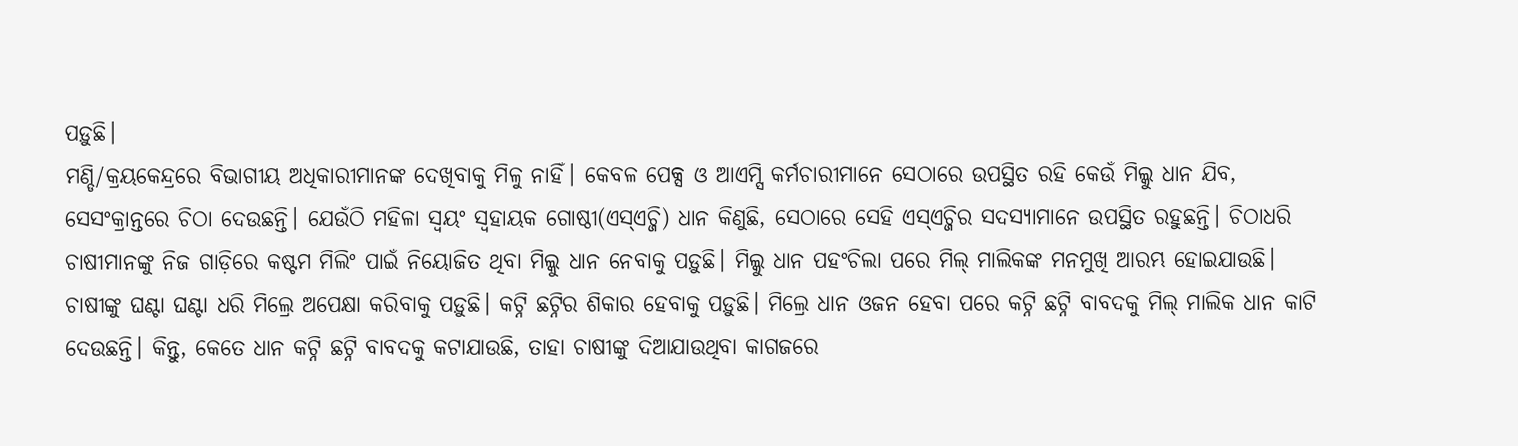ପଡ଼ୁଛି।
ମଣ୍ଡି/କ୍ରୟକେନ୍ଦ୍ରରେ ବିଭାଗୀୟ ଅଧିକାରୀମାନଙ୍କ ଦେଖିବାକୁ ମିଳୁ ନାହିଁ। କେବଳ ପେକ୍ସ ଓ ଆଏମ୍ସି କର୍ମଚାରୀମାନେ ସେଠାରେ ଉପସ୍ଥିତ ରହି କେଉଁ ମିଲ୍କୁ ଧାନ ଯିବ, ସେସଂକ୍ରାନ୍ତରେ ଚିଠା ଦେଉଛନ୍ତି। ଯେଉଁଠି ମହିଳା ସ୍ବୟଂ ସ୍ବହାୟକ ଗୋଷ୍ଠୀ(ଏସ୍ଏଚ୍ଜି) ଧାନ କିଣୁଛି, ସେଠାରେ ସେହି ଏସ୍ଏଚ୍ଜିର ସଦସ୍ୟାମାନେ ଉପସ୍ଥିତ ରହୁଛନ୍ତି। ଚିଠାଧରି ଚାଷୀମାନଙ୍କୁ ନିଜ ଗାଡ଼ିରେ କଷ୍ଟମ ମିଲିଂ ପାଇଁ ନିୟୋଜିତ ଥିବା ମିଲ୍କୁ ଧାନ ନେବାକୁ ପଡ଼ୁଛି। ମିଲ୍କୁ ଧାନ ପହଂଚିଲା ପରେ ମିଲ୍ ମାଲିକଙ୍କ ମନମୁଖି ଆରମ୍ଭ ହୋଇଯାଉଛି। ଚାଷୀଙ୍କୁ ଘଣ୍ଟା ଘଣ୍ଟା ଧରି ମିଲ୍ରେ ଅପେକ୍ଷା କରିବାକୁ ପଡ଼ୁଛି। କଟ୍ନି ଛଟ୍ନିର ଶିକାର ହେବାକୁ ପଡ଼ୁଛି। ମିଲ୍ରେ ଧାନ ଓଜନ ହେବା ପରେ କଟ୍ନି ଛଟ୍ନି ବାବଦକୁ ମିଲ୍ ମାଲିକ ଧାନ କାଟି ଦେଉଛନ୍ତି। କିନ୍ତୁ, କେତେ ଧାନ କଟ୍ନି ଛଟ୍ନି ବାବଦକୁ କଟାଯାଉଛି, ତାହା ଚାଷୀଙ୍କୁ ଦିଆଯାଉଥିବା କାଗଜରେ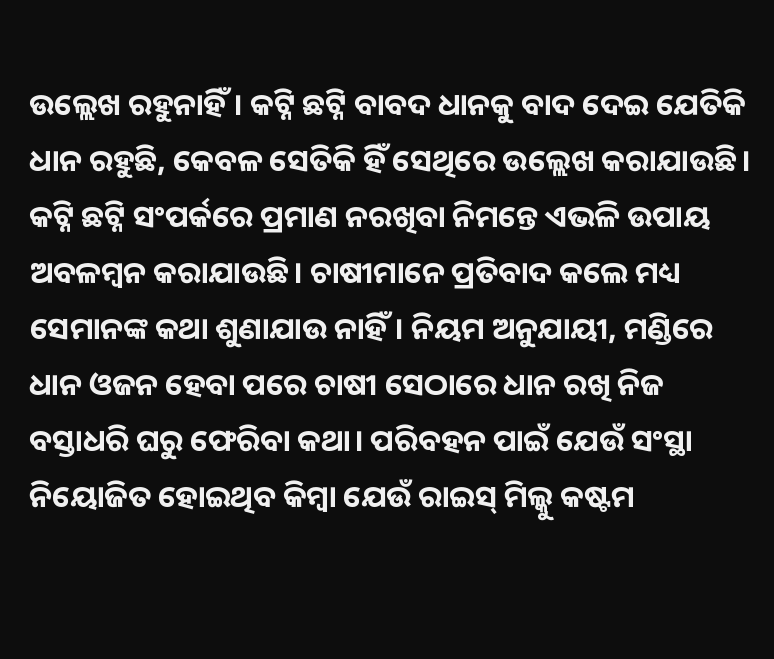ଉଲ୍ଲେଖ ରହୁନାହିଁ। କଟ୍ନି ଛଟ୍ନି ବାବଦ ଧାନକୁ ବାଦ ଦେଇ ଯେତିକି ଧାନ ରହୁଛି, କେବଳ ସେତିକି ହିଁ ସେଥିରେ ଉଲ୍ଲେଖ କରାଯାଉଛି।
କଟ୍ନି ଛଟ୍ନି ସଂପର୍କରେ ପ୍ରମାଣ ନରଖିବା ନିମନ୍ତେ ଏଭଳି ଉପାୟ ଅବଳମ୍ବନ କରାଯାଉଛି। ଚାଷୀମାନେ ପ୍ରତିବାଦ କଲେ ମଧ୍ୟ ସେମାନଙ୍କ କଥା ଶୁଣାଯାଉ ନାହିଁ। ନିୟମ ଅନୁଯାୟୀ, ମଣ୍ଡିରେ ଧାନ ଓଜନ ହେବା ପରେ ଚାଷୀ ସେଠାରେ ଧାନ ରଖି ନିଜ ବସ୍ତାଧରି ଘରୁ ଫେରିବା କଥା। ପରିବହନ ପାଇଁ ଯେଉଁ ସଂସ୍ଥା ନିୟୋଜିତ ହୋଇଥିବ କିମ୍ବା ଯେଉଁ ରାଇସ୍ ମିଲ୍କୁ କଷ୍ଟମ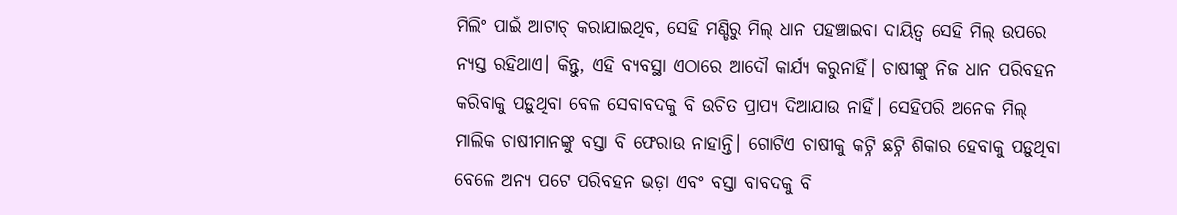ମିଲିଂ ପାଇଁ ଆଟାଚ୍ କରାଯାଇଥିବ, ସେହି ମଣ୍ଡିରୁ ମିଲ୍ ଧାନ ପହଞ୍ଚାଇବା ଦାୟିତ୍ବ ସେହି ମିଲ୍ ଉପରେ ନ୍ୟସ୍ତ ରହିଥାଏ। କିନ୍ତୁ, ଏହି ବ୍ୟବସ୍ଥା ଏଠାରେ ଆଦୌ କାର୍ଯ୍ୟ କରୁନାହିଁ। ଚାଷୀଙ୍କୁ ନିଜ ଧାନ ପରିବହନ କରିବାକୁ ପଡ଼ୁଥିବା ବେଳ ସେବାବଦକୁ ବି ଉଚିତ ପ୍ରାପ୍ୟ ଦିଆଯାଉ ନାହିଁ। ସେହିପରି ଅନେକ ମିଲ୍ ମାଲିକ ଚାଷୀମାନଙ୍କୁ ବସ୍ତା ବି ଫେରାଉ ନାହାନ୍ତି। ଗୋଟିଏ ଚାଷୀକୁ କଟ୍ନି ଛଟ୍ନି ଶିକାର ହେବାକୁ ପଡ଼ୁଥିବା ବେଳେ ଅନ୍ୟ ପଟେ ପରିବହନ ଭଡ଼ା ଏବଂ ବସ୍ତା ବାବଦକୁ ବି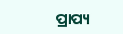ପ୍ରାପ୍ୟ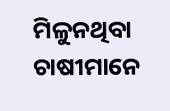ମିଳୁନଥିବା ଚାଷୀମାନେ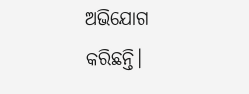ଅଭିଯୋଗ କରିଛନ୍ତି।